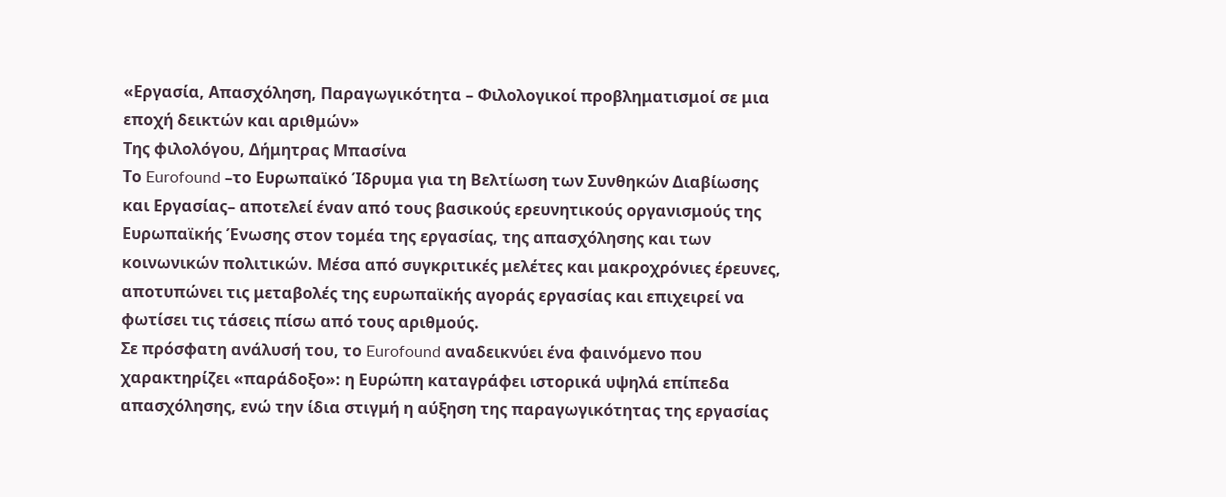«Εργασία, Απασχόληση, Παραγωγικότητα – Φιλολογικοί προβληματισμοί σε μια εποχή δεικτών και αριθμών»
Της φιλολόγου, Δήμητρας Μπασίνα
Το Eurofound –το Ευρωπαϊκό Ίδρυμα για τη Βελτίωση των Συνθηκών Διαβίωσης και Εργασίας– αποτελεί έναν από τους βασικούς ερευνητικούς οργανισμούς της Ευρωπαϊκής Ένωσης στον τομέα της εργασίας, της απασχόλησης και των κοινωνικών πολιτικών. Μέσα από συγκριτικές μελέτες και μακροχρόνιες έρευνες, αποτυπώνει τις μεταβολές της ευρωπαϊκής αγοράς εργασίας και επιχειρεί να φωτίσει τις τάσεις πίσω από τους αριθμούς.
Σε πρόσφατη ανάλυσή του, το Eurofound αναδεικνύει ένα φαινόμενο που χαρακτηρίζει «παράδοξο»: η Ευρώπη καταγράφει ιστορικά υψηλά επίπεδα απασχόλησης, ενώ την ίδια στιγμή η αύξηση της παραγωγικότητας της εργασίας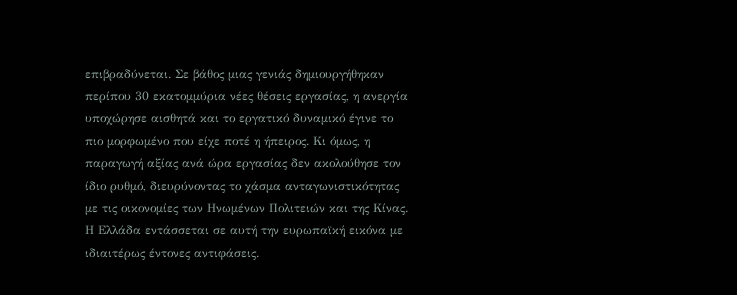επιβραδύνεται. Σε βάθος μιας γενιάς δημιουργήθηκαν περίπου 30 εκατομμύρια νέες θέσεις εργασίας, η ανεργία υποχώρησε αισθητά και το εργατικό δυναμικό έγινε το πιο μορφωμένο που είχε ποτέ η ήπειρος. Κι όμως, η παραγωγή αξίας ανά ώρα εργασίας δεν ακολούθησε τον ίδιο ρυθμό, διευρύνοντας το χάσμα ανταγωνιστικότητας με τις οικονομίες των Ηνωμένων Πολιτειών και της Κίνας.
Η Ελλάδα εντάσσεται σε αυτή την ευρωπαϊκή εικόνα με ιδιαιτέρως έντονες αντιφάσεις.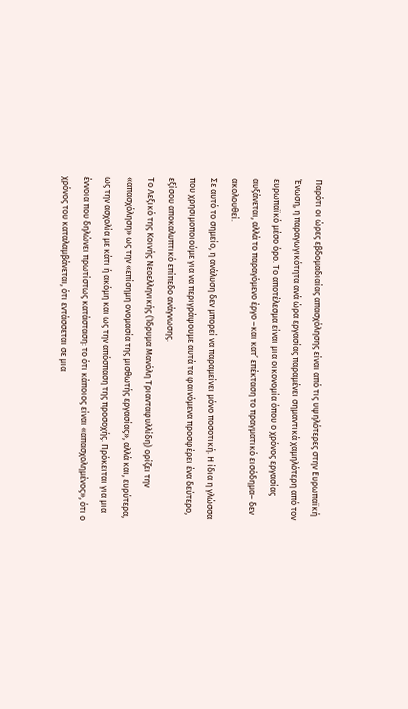Παρότι οι ώρες εβδομαδιαίας απασχόλησης είναι από τις υψηλότερες στην Ευρωπαϊκή Ένωση, η παραγωγικότητα ανά ώρα εργασίας παραμένει σημαντικά χαμηλότερη από τον ευρωπαϊκό μέσο όρο. Το αποτέλεσμα είναι μια οικονομία όπου ο χρόνος εργασίας αυξάνεται, αλλά το παραγόμενο έργο –και κατ’ επέκταση το πραγματικό εισόδημα– δεν ακολουθεί.
Σε αυτό το σημείο, η ανάλυση δεν μπορεί να παραμείνει μόνο ποσοτική. Η ίδια η γλώσσα που χρησιμοποιούμε για να περιγράψουμε αυτά τα φαινόμενα προσφέρει ένα δεύτερο, εξίσου αποκαλυπτικό επίπεδο ανάγνωσης.
Το Λεξικό της Κοινής Νεοελληνικής (Ίδρυμα Μανόλη Τριανταφυλλίδη) ορίζει την «απασχόληση» ως την «επίσημη ονομασία της μισθωτής εργασίας», αλλά και, ευρύτερα, ως την ασχολία με κάτι ή ακόμη και ως την απόσπαση της προσοχής. Πρόκειται για μια έννοια που δηλώνει πρωτίστως κατάσταση: το ότι κάποιος είναι «απασχολημένος», ότι ο χρόνος του καταλαμβάνεται, ότι εντάσσεται σε μια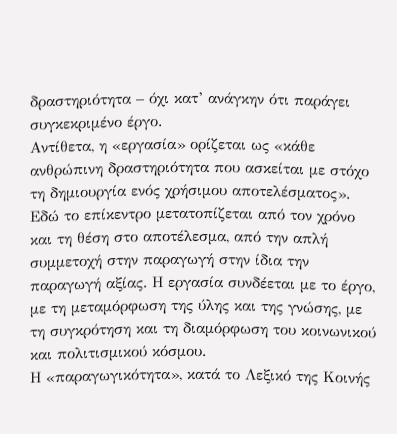δραστηριότητα – όχι κατ’ ανάγκην ότι παράγει συγκεκριμένο έργο.
Αντίθετα, η «εργασία» ορίζεται ως «κάθε ανθρώπινη δραστηριότητα που ασκείται με στόχο τη δημιουργία ενός χρήσιμου αποτελέσματος». Εδώ το επίκεντρο μετατοπίζεται από τον χρόνο και τη θέση στο αποτέλεσμα, από την απλή συμμετοχή στην παραγωγή στην ίδια την παραγωγή αξίας. Η εργασία συνδέεται με το έργο, με τη μεταμόρφωση της ύλης και της γνώσης, με τη συγκρότηση και τη διαμόρφωση του κοινωνικού και πολιτισμικού κόσμου.
Η «παραγωγικότητα», κατά το Λεξικό της Κοινής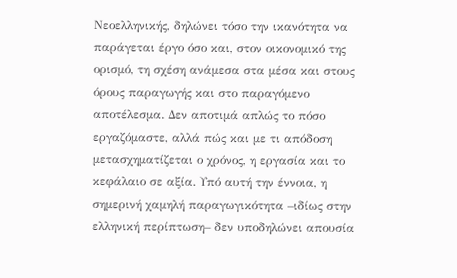Νεοελληνικής, δηλώνει τόσο την ικανότητα να παράγεται έργο όσο και, στον οικονομικό της ορισμό, τη σχέση ανάμεσα στα μέσα και στους όρους παραγωγής και στο παραγόμενο αποτέλεσμα. Δεν αποτιμά απλώς το πόσο εργαζόμαστε, αλλά πώς και με τι απόδοση μετασχηματίζεται ο χρόνος, η εργασία και το κεφάλαιο σε αξία. Υπό αυτή την έννοια, η σημερινή χαμηλή παραγωγικότητα –ιδίως στην ελληνική περίπτωση– δεν υποδηλώνει απουσία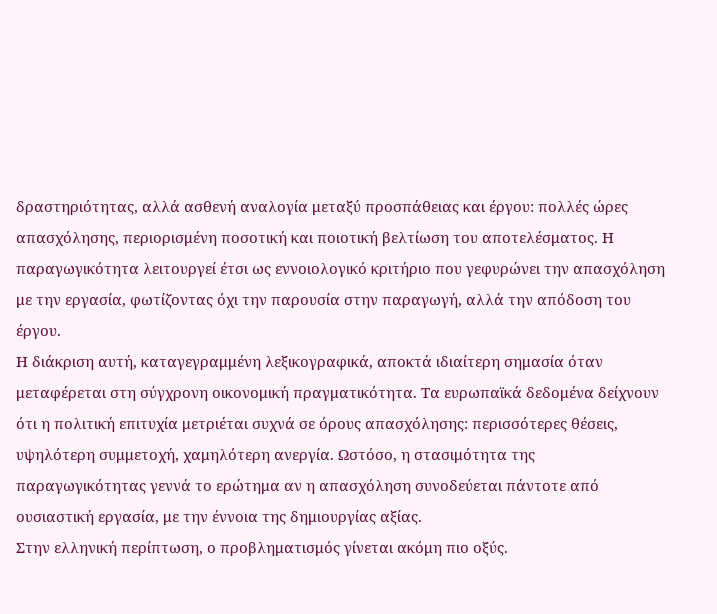δραστηριότητας, αλλά ασθενή αναλογία μεταξύ προσπάθειας και έργου: πολλές ώρες απασχόλησης, περιορισμένη ποσοτική και ποιοτική βελτίωση του αποτελέσματος. Η παραγωγικότητα λειτουργεί έτσι ως εννοιολογικό κριτήριο που γεφυρώνει την απασχόληση με την εργασία, φωτίζοντας όχι την παρουσία στην παραγωγή, αλλά την απόδοση του έργου.
Η διάκριση αυτή, καταγεγραμμένη λεξικογραφικά, αποκτά ιδιαίτερη σημασία όταν μεταφέρεται στη σύγχρονη οικονομική πραγματικότητα. Τα ευρωπαϊκά δεδομένα δείχνουν ότι η πολιτική επιτυχία μετριέται συχνά σε όρους απασχόλησης: περισσότερες θέσεις, υψηλότερη συμμετοχή, χαμηλότερη ανεργία. Ωστόσο, η στασιμότητα της παραγωγικότητας γεννά το ερώτημα αν η απασχόληση συνοδεύεται πάντοτε από ουσιαστική εργασία, με την έννοια της δημιουργίας αξίας.
Στην ελληνική περίπτωση, ο προβληματισμός γίνεται ακόμη πιο οξύς.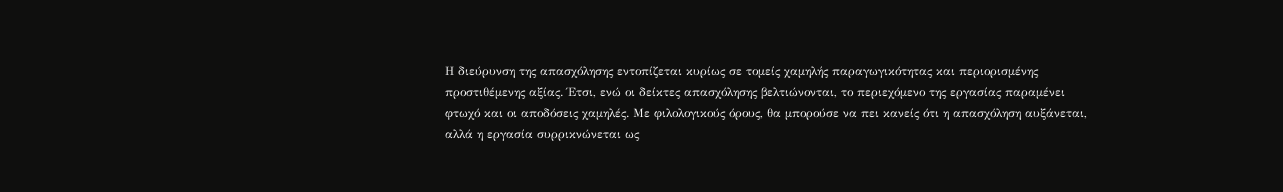Η διεύρυνση της απασχόλησης εντοπίζεται κυρίως σε τομείς χαμηλής παραγωγικότητας και περιορισμένης προστιθέμενης αξίας. Έτσι, ενώ οι δείκτες απασχόλησης βελτιώνονται, το περιεχόμενο της εργασίας παραμένει φτωχό και οι αποδόσεις χαμηλές. Με φιλολογικούς όρους, θα μπορούσε να πει κανείς ότι η απασχόληση αυξάνεται, αλλά η εργασία συρρικνώνεται ως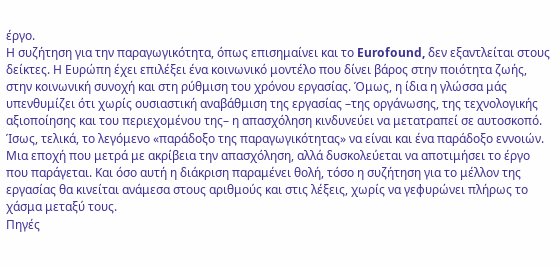έργο.
Η συζήτηση για την παραγωγικότητα, όπως επισημαίνει και το Eurofound, δεν εξαντλείται στους δείκτες. Η Ευρώπη έχει επιλέξει ένα κοινωνικό μοντέλο που δίνει βάρος στην ποιότητα ζωής, στην κοινωνική συνοχή και στη ρύθμιση του χρόνου εργασίας. Όμως, η ίδια η γλώσσα μάς υπενθυμίζει ότι χωρίς ουσιαστική αναβάθμιση της εργασίας –της οργάνωσης, της τεχνολογικής αξιοποίησης και του περιεχομένου της– η απασχόληση κινδυνεύει να μετατραπεί σε αυτοσκοπό.
Ίσως, τελικά, το λεγόμενο «παράδοξο της παραγωγικότητας» να είναι και ένα παράδοξο εννοιών. Μια εποχή που μετρά με ακρίβεια την απασχόληση, αλλά δυσκολεύεται να αποτιμήσει το έργο που παράγεται. Και όσο αυτή η διάκριση παραμένει θολή, τόσο η συζήτηση για το μέλλον της εργασίας θα κινείται ανάμεσα στους αριθμούς και στις λέξεις, χωρίς να γεφυρώνει πλήρως το χάσμα μεταξύ τους.
Πηγές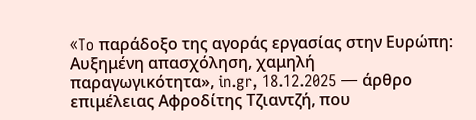«To παράδοξο της αγοράς εργασίας στην Ευρώπη: Αυξημένη απασχόληση, χαμηλή παραγωγικότητα», in.gr, 18.12.2025 — άρθρο επιμέλειας Αφροδίτης Τζιαντζή, που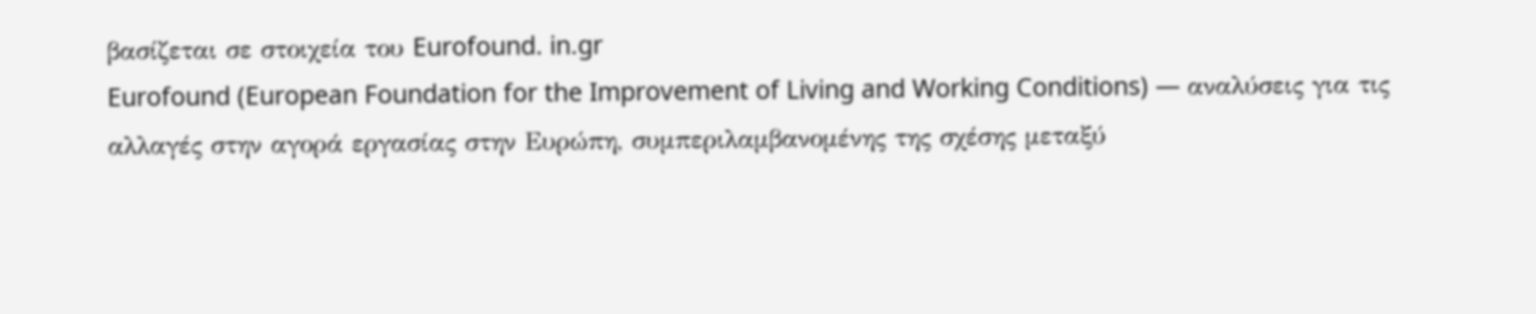βασίζεται σε στοιχεία του Eurofound. in.gr
Eurofound (European Foundation for the Improvement of Living and Working Conditions) — αναλύσεις για τις αλλαγές στην αγορά εργασίας στην Ευρώπη, συμπεριλαμβανομένης της σχέσης μεταξύ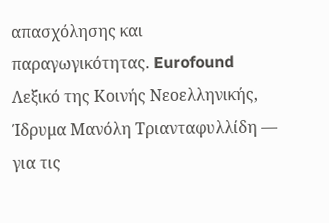απασχόλησης και παραγωγικότητας. Eurofound
Λεξικό της Κοινής Νεοελληνικής, Ίδρυμα Μανόλη Τριανταφυλλίδη — για τις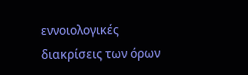εννοιολογικές διακρίσεις των όρων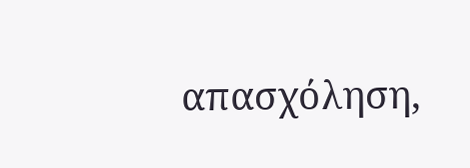απασχόληση,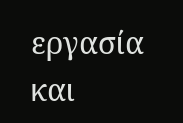εργασία και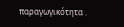παραγωγικότητα .